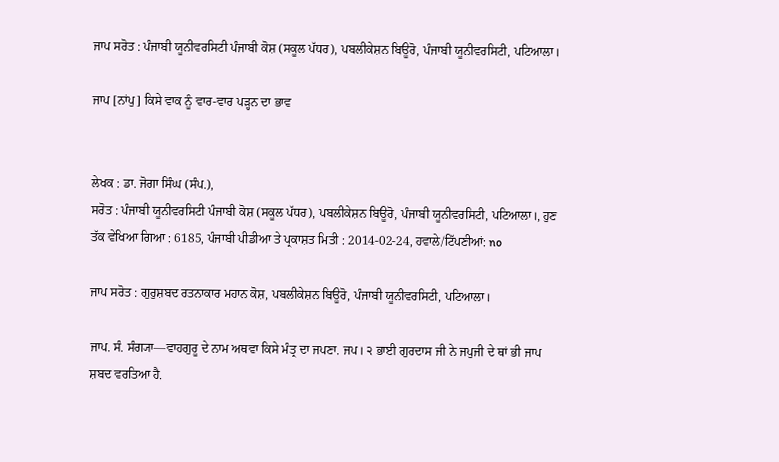ਜਾਪ ਸਰੋਤ : ਪੰਜਾਬੀ ਯੂਨੀਵਰਸਿਟੀ ਪੰਜਾਬੀ ਕੋਸ਼ (ਸਕੂਲ ਪੱਧਰ), ਪਬਲੀਕੇਸ਼ਨ ਬਿਊਰੋ, ਪੰਜਾਬੀ ਯੂਨੀਵਰਸਿਟੀ, ਪਟਿਆਲਾ।

ਜਾਪ [ਨਾਂਪੁ] ਕਿਸੇ ਵਾਕ ਨੂੰ ਵਾਰ-ਵਾਰ ਪੜ੍ਹਨ ਦਾ ਭਾਵ


ਲੇਖਕ : ਡਾ. ਜੋਗਾ ਸਿੰਘ (ਸੰਪ.),
ਸਰੋਤ : ਪੰਜਾਬੀ ਯੂਨੀਵਰਸਿਟੀ ਪੰਜਾਬੀ ਕੋਸ਼ (ਸਕੂਲ ਪੱਧਰ), ਪਬਲੀਕੇਸ਼ਨ ਬਿਊਰੋ, ਪੰਜਾਬੀ ਯੂਨੀਵਰਸਿਟੀ, ਪਟਿਆਲਾ।, ਹੁਣ ਤੱਕ ਵੇਖਿਆ ਗਿਆ : 6185, ਪੰਜਾਬੀ ਪੀਡੀਆ ਤੇ ਪ੍ਰਕਾਸ਼ਤ ਮਿਤੀ : 2014-02-24, ਹਵਾਲੇ/ਟਿੱਪਣੀਆਂ: no

ਜਾਪ ਸਰੋਤ : ਗੁਰੁਸ਼ਬਦ ਰਤਨਾਕਾਰ ਮਹਾਨ ਕੋਸ਼, ਪਬਲੀਕੇਸ਼ਨ ਬਿਊਰੋ, ਪੰਜਾਬੀ ਯੂਨੀਵਰਸਿਟੀ, ਪਟਿਆਲਾ।

ਜਾਪ. ਸੰ. ਸੰਗ੍ਯਾ—ਵਾਹਗੁਰੂ ਦੇ ਨਾਮ ਅਥਵਾ ਕਿਸੇ ਮੰਤ੍ਰ ਦਾ ਜਪਣਾ. ਜਪ। ੨ ਭਾਈ ਗੁਰਦਾਸ ਜੀ ਨੇ ਜਪੁਜੀ ਦੇ ਥਾਂ ਭੀ ਜਾਪ ਸ਼ਬਦ ਵਰਤਿਆ ਹੈ.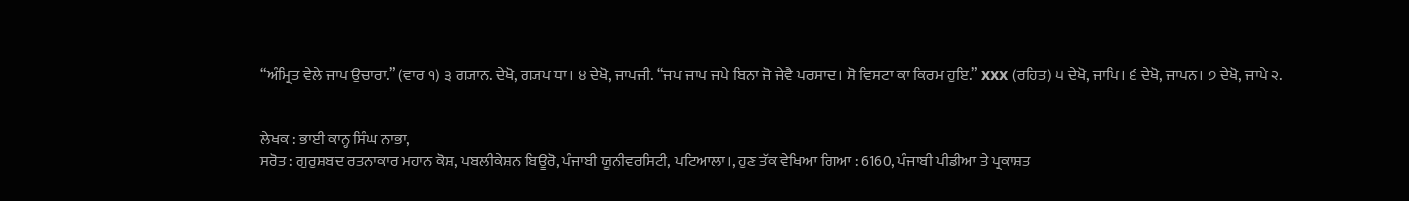“ਅੰਮ੍ਰਿਤ ਵੇਲੇ ਜਾਪ ਉਚਾਰਾ.” (ਵਾਰ ੧) ੩ ਗ੍ਯਾਨ. ਦੇਖੋ, ਗ੍ਯਪ ਧਾ। ੪ ਦੇਖੋ, ਜਾਪਜੀ. “ਜਪ ਜਾਪ ਜਪੇ ਬਿਨਾ ਜੋ ਜੇਵੈ ਪਰਸਾਦ। ਸੋ ਵਿਸਟਾ ਕਾ ਕਿਰਮ ਹੁਇ.” xxx (ਰਹਿਤ) ੫ ਦੇਖੋ, ਜਾਪਿ। ੬ ਦੇਖੋ, ਜਾਪਨ। ੭ ਦੇਖੋ, ਜਾਪੇ ੨.


ਲੇਖਕ : ਭਾਈ ਕਾਨ੍ਹ ਸਿੰਘ ਨਾਭਾ,
ਸਰੋਤ : ਗੁਰੁਸ਼ਬਦ ਰਤਨਾਕਾਰ ਮਹਾਨ ਕੋਸ਼, ਪਬਲੀਕੇਸ਼ਨ ਬਿਊਰੋ, ਪੰਜਾਬੀ ਯੂਨੀਵਰਸਿਟੀ, ਪਟਿਆਲਾ।, ਹੁਣ ਤੱਕ ਵੇਖਿਆ ਗਿਆ : 6160, ਪੰਜਾਬੀ ਪੀਡੀਆ ਤੇ ਪ੍ਰਕਾਸ਼ਤ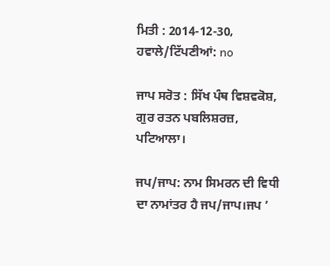ਮਿਤੀ : 2014-12-30, ਹਵਾਲੇ/ਟਿੱਪਣੀਆਂ: no

ਜਾਪ ਸਰੋਤ : ਸਿੱਖ ਪੰਥ ਵਿਸ਼ਵਕੋਸ਼, ਗੁਰ ਰਤਨ ਪਬਲਿਸ਼ਰਜ਼, ਪਟਿਆਲਾ।

ਜਪ/ਜਾਪ: ਨਾਮ ਸਿਮਰਨ ਦੀ ਵਿਧੀ ਦਾ ਨਾਮਾਂਤਰ ਹੈ ਜਪ/ਜਾਪ।ਜਪ ’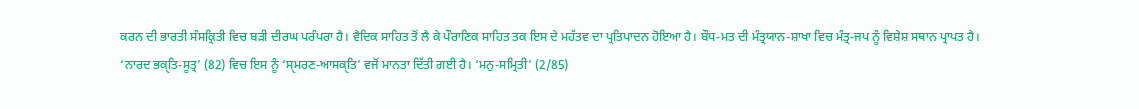ਕਰਨ ਦੀ ਭਾਰਤੀ ਸੰਸਕ੍ਰਿਤੀ ਵਿਚ ਬੜੀ ਦੀਰਘ ਪਰੰਪਰਾ ਹੈ। ਵੈਦਿਕ ਸਾਹਿਤ ਤੋਂ ਲੈ ਕੇ ਪੌਰਾਣਿਕ ਸਾਹਿਤ ਤਕ ਇਸ ਦੇ ਮਹੱਤਵ ਦਾ ਪ੍ਰਤਿਪਾਦਨ ਹੋਇਆ ਹੈ। ਬੌਧ-ਮਤ ਦੀ ਮੰਤ੍ਰਯਾਨ-ਸ਼ਾਖਾ ਵਿਚ ਮੰਤ੍ਰ-ਜਪ ਨੂੰ ਵਿਸ਼ੇਸ਼ ਸਥਾਨ ਪ੍ਰਾਪਤ ਹੈ। ‘ਨਾਰਦ ਭਕੑਤਿ-ਸੂਤ੍ਰ’ (82) ਵਿਚ ਇਸ ਨੂੰ ‘ਸੑਮਰਣ-ਆਸਕੑਤਿ’ ਵਜੋਂ ਮਾਨਤਾ ਦਿੱਤੀ ਗਈ ਹੈ। ‘ਮਨੁ-ਸਮ੍ਰਿਤੀ’ (2/85)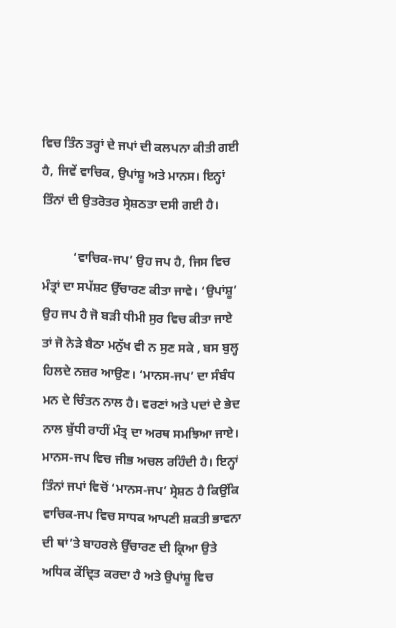ਵਿਚ ਤਿੰਨ ਤਰ੍ਹਾਂ ਦੇ ਜਪਾਂ ਦੀ ਕਲਪਨਾ ਕੀਤੀ ਗਈ ਹੈ, ਜਿਵੇਂ ਵਾਚਿਕ, ਉਪਾਂਸ਼ੂ ਅਤੇ ਮਾਨਸ। ਇਨ੍ਹਾਂ ਤਿੰਨਾਂ ਦੀ ਉਤਰੋਤਰ ਸ੍ਰੇਸ਼ਠਤਾ ਦਸੀ ਗਈ ਹੈ।

          ‘ਵਾਚਿਕ-ਜਪ’ ਉਹ ਜਪ ਹੈ, ਜਿਸ ਵਿਚ ਮੰਤ੍ਰਾਂ ਦਾ ਸਪੱਸ਼ਟ ਉੱਚਾਰਣ ਕੀਤਾ ਜਾਵੇ। ‘ਉਪਾਂਸ਼ੂ’ ਉਹ ਜਪ ਹੈ ਜੋ ਬੜੀ ਧੀਮੀ ਸੁਰ ਵਿਚ ਕੀਤਾ ਜਾਏ ਤਾਂ ਜੋ ਨੇੜੇ ਬੈਠਾ ਮਨੁੱਖ ਵੀ ਨ ਸੁਣ ਸਕੇ , ਬਸ ਬੁਲ੍ਹ ਹਿਲਦੇ ਨਜ਼ਰ ਆਉਣ। ‘ਮਾਨਸ-ਜਪ’ ਦਾ ਸੰਬੰਧ ਮਨ ਦੇ ਚਿੰਤਨ ਨਾਲ ਹੈ। ਵਰਣਾਂ ਅਤੇ ਪਦਾਂ ਦੇ ਭੇਦ ਨਾਲ ਬੁੱਧੀ ਰਾਹੀਂ ਮੰਤ੍ਰ ਦਾ ਅਰਥ ਸਮਝਿਆ ਜਾਏ। ਮਾਨਸ-ਜਪ ਵਿਚ ਜੀਭ ਅਚਲ ਰਹਿੰਦੀ ਹੈ। ਇਨ੍ਹਾਂ ਤਿੰਨਾਂ ਜਪਾਂ ਵਿਚੋਂ ‘ਮਾਨਸ-ਜਪ’ ਸ੍ਰੇਸ਼ਠ ਹੈ ਕਿਉਂਕਿ ਵਾਚਿਕ-ਜਪ ਵਿਚ ਸਾਧਕ ਆਪਣੀ ਸ਼ਕਤੀ ਭਾਵਨਾ ਦੀ ਥਾਂ’ਤੇ ਬਾਹਰਲੇ ਉੱਚਾਰਣ ਦੀ ਕ੍ਰਿਆ ਉਤੇ ਅਧਿਕ ਕੇਂਦ੍ਰਿਤ ਕਰਦਾ ਹੈ ਅਤੇ ਉਪਾਂਸ਼ੂ ਵਿਚ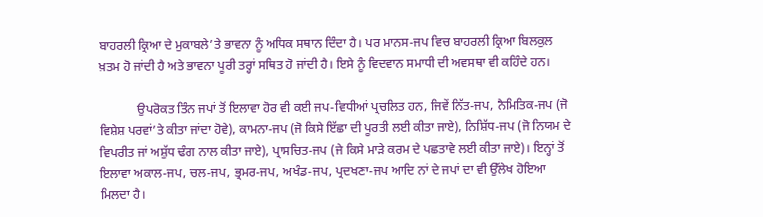ਬਾਹਰਲੀ ਕ੍ਰਿਆ ਦੇ ਮੁਕਾਬਲੇ’ਤੇ ਭਾਵਨਾ ਨੂੰ ਅਧਿਕ ਸਥਾਨ ਦਿੰਦਾ ਹੈ। ਪਰ ਮਾਨਸ-ਜਪ ਵਿਚ ਬਾਹਰਲੀ ਕ੍ਰਿਆ ਬਿਲਕੁਲ ਖ਼ਤਮ ਹੋ ਜਾਂਦੀ ਹੈ ਅਤੇ ਭਾਵਨਾ ਪੂਰੀ ਤਰ੍ਹਾਂ ਸਥਿਤ ਹੋ ਜਾਂਦੀ ਹੈ। ਇਸੇ ਨੂੰ ਵਿਦਵਾਨ ਸਮਾਧੀ ਦੀ ਅਵਸਥਾ ਵੀ ਕਹਿੰਦੇ ਹਨ।

            ਉਪਰੋਕਤ ਤਿੰਨ ਜਪਾਂ ਤੋਂ ਇਲਾਵਾ ਹੋਰ ਵੀ ਕਈ ਜਪ-ਵਿਧੀਆਂ ਪ੍ਰਚਲਿਤ ਹਨ, ਜਿਵੇਂ ਨਿੱਤ-ਜਪ, ਨੈਮਿਤਿਕ-ਜਪ (ਜੋ ਵਿਸ਼ੇਸ਼ ਪਰਵਾਂ’ਤੇ ਕੀਤਾ ਜਾਂਦਾ ਹੋਵੇ), ਕਾਮਨਾ-ਜਪ (ਜੋ ਕਿਸੇ ਇੱਛਾ ਦੀ ਪੂਰਤੀ ਲਈ ਕੀਤਾ ਜਾਏ), ਨਿਸ਼ਿੱਧ-ਜਪ (ਜੋ ਨਿਯਮ ਦੇ ਵਿਪਰੀਤ ਜਾਂ ਅਸ਼ੁੱਧ ਢੰਗ ਨਾਲ ਕੀਤਾ ਜਾਏ), ਪ੍ਰਾਸਚਿਤ-ਜਪ (ਜੇ ਕਿਸੇ ਮਾੜੇ ਕਰਮ ਦੇ ਪਛਤਾਵੇ ਲਈ ਕੀਤਾ ਜਾਏ)। ਇਨ੍ਹਾਂ ਤੋਂ ਇਲਾਵਾ ਅਕਾਲ-ਜਪ, ਚਲ-ਜਪ, ਭ੍ਰਮਰ-ਜਪ, ਅਖੰਡ-ਜਪ, ਪ੍ਰਦਖਣਾ-ਜਪ ਆਦਿ ਨਾਂ ਦੇ ਜਪਾਂ ਦਾ ਵੀ ਉੱਲੇਖ ਹੋਇਆ ਮਿਲਦਾ ਹੈ।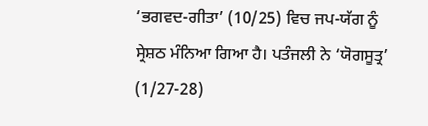‘ਭਗਵਦ-ਗੀਤਾ’ (10/25) ਵਿਚ ਜਪ-ਯੱਗ ਨੂੰ ਸ੍ਰੇਸ਼ਠ ਮੰਨਿਆ ਗਿਆ ਹੈ। ਪਤੰਜਲੀ ਨੇ ‘ਯੋਗਸੂਤ੍ਰ’ (1/27-28)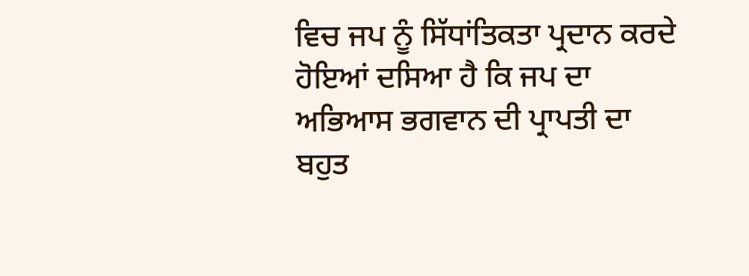ਵਿਚ ਜਪ ਨੂੰ ਸਿੱਧਾਂਤਿਕਤਾ ਪ੍ਰਦਾਨ ਕਰਦੇ ਹੋਇਆਂ ਦਸਿਆ ਹੈ ਕਿ ਜਪ ਦਾ ਅਭਿਆਸ ਭਗਵਾਨ ਦੀ ਪ੍ਰਾਪਤੀ ਦਾ ਬਹੁਤ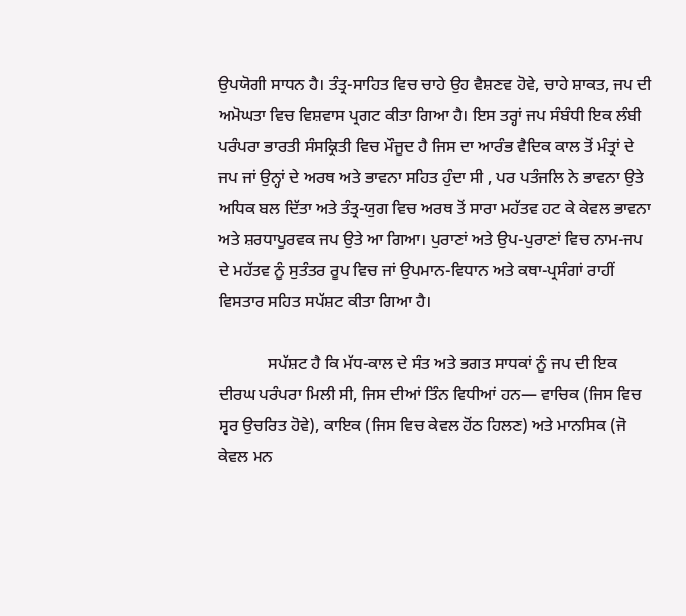ਉਪਯੋਗੀ ਸਾਧਨ ਹੈ। ਤੰਤ੍ਰ-ਸਾਹਿਤ ਵਿਚ ਚਾਹੇ ਉਹ ਵੈਸ਼ਣਵ ਹੋਵੇ, ਚਾਹੇ ਸ਼ਾਕਤ, ਜਪ ਦੀ ਅਮੋਘਤਾ ਵਿਚ ਵਿਸ਼ਵਾਸ ਪ੍ਰਗਟ ਕੀਤਾ ਗਿਆ ਹੈ। ਇਸ ਤਰ੍ਹਾਂ ਜਪ ਸੰਬੰਧੀ ਇਕ ਲੰਬੀ ਪਰੰਪਰਾ ਭਾਰਤੀ ਸੰਸਕ੍ਰਿਤੀ ਵਿਚ ਮੌਜੂਦ ਹੈ ਜਿਸ ਦਾ ਆਰੰਭ ਵੈਦਿਕ ਕਾਲ ਤੋਂ ਮੰਤ੍ਰਾਂ ਦੇ ਜਪ ਜਾਂ ਉਨ੍ਹਾਂ ਦੇ ਅਰਥ ਅਤੇ ਭਾਵਨਾ ਸਹਿਤ ਹੁੰਦਾ ਸੀ , ਪਰ ਪਤੰਜਲਿ ਨੇ ਭਾਵਨਾ ਉਤੇ ਅਧਿਕ ਬਲ ਦਿੱਤਾ ਅਤੇ ਤੰਤ੍ਰ-ਯੁਗ ਵਿਚ ਅਰਥ ਤੋਂ ਸਾਰਾ ਮਹੱਤਵ ਹਟ ਕੇ ਕੇਵਲ ਭਾਵਨਾ ਅਤੇ ਸ਼ਰਧਾਪੂਰਵਕ ਜਪ ਉਤੇ ਆ ਗਿਆ। ਪੁਰਾਣਾਂ ਅਤੇ ਉਪ-ਪੁਰਾਣਾਂ ਵਿਚ ਨਾਮ-ਜਪ ਦੇ ਮਹੱਤਵ ਨੂੰ ਸੁਤੰਤਰ ਰੂਪ ਵਿਚ ਜਾਂ ਉਪਮਾਨ-ਵਿਧਾਨ ਅਤੇ ਕਥਾ-ਪ੍ਰਸੰਗਾਂ ਰਾਹੀਂ ਵਿਸਤਾਰ ਸਹਿਤ ਸਪੱਸ਼ਟ ਕੀਤਾ ਗਿਆ ਹੈ।

            ਸਪੱਸ਼ਟ ਹੈ ਕਿ ਮੱਧ-ਕਾਲ ਦੇ ਸੰਤ ਅਤੇ ਭਗਤ ਸਾਧਕਾਂ ਨੂੰ ਜਪ ਦੀ ਇਕ ਦੀਰਘ ਪਰੰਪਰਾ ਮਿਲੀ ਸੀ, ਜਿਸ ਦੀਆਂ ਤਿੰਨ ਵਿਧੀਆਂ ਹਨ— ਵਾਚਿਕ (ਜਿਸ ਵਿਚ ਸ੍ਵਰ ਉਚਰਿਤ ਹੋਵੇ), ਕਾਇਕ (ਜਿਸ ਵਿਚ ਕੇਵਲ ਹੋਂਠ ਹਿਲਣ) ਅਤੇ ਮਾਨਸਿਕ (ਜੋ ਕੇਵਲ ਮਨ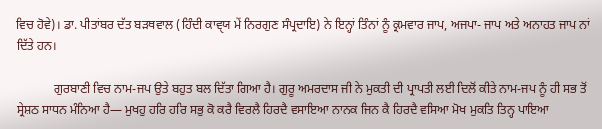ਵਿਚ ਹੋਵੇ)। ਡਾ. ਪੀਤਾਂਬਰ ਦੱਤ ਬੜਥਵਾਲ (ਹਿੰਦੀ ਕਾਵੑਯ ਮੇਂ ਨਿਰਗੁਣ ਸੰਪ੍ਰਦਾਇ) ਨੇ ਇਨ੍ਹਾਂ ਤਿੰਨਾਂ ਨੂੰ ਕ੍ਰਮਵਾਰ ਜਾਪ, ਅਜਪਾ- ਜਾਪ ਅਤੇ ਅਨਾਹਤ ਜਾਪ ਨਾਂ ਦਿੱਤੇ ਹਨ।

            ਗੁਰਬਾਣੀ ਵਿਚ ਨਾਮ-ਜਪ ਉਤੇ ਬਹੁਤ ਬਲ ਦਿੱਤਾ ਗਿਆ ਹੈ। ਗੁਰੂ ਅਮਰਦਾਸ ਜੀ ਨੇ ਮੁਕਤੀ ਦੀ ਪ੍ਰਾਪਤੀ ਲਈ ਦਿਲੋਂ ਕੀਤੇ ਨਾਮ-ਜਪ ਨੂੰ ਹੀ ਸਭ ਤੋਂ ਸ੍ਰੇਸ਼ਠ ਸਾਧਨ ਮੰਨਿਆ ਹੈ— ਮੁਖਹੁ ਹਰਿ ਹਰਿ ਸਭੁ ਕੋ ਕਰੈ ਵਿਰਲੈ ਹਿਰਦੈ ਵਸਾਇਆ ਨਾਨਕ ਜਿਨ ਕੈ ਹਿਰਦੈ ਵਸਿਆ ਮੋਖ ਮੁਕਤਿ ਤਿਨ੍ਹ ਪਾਇਆ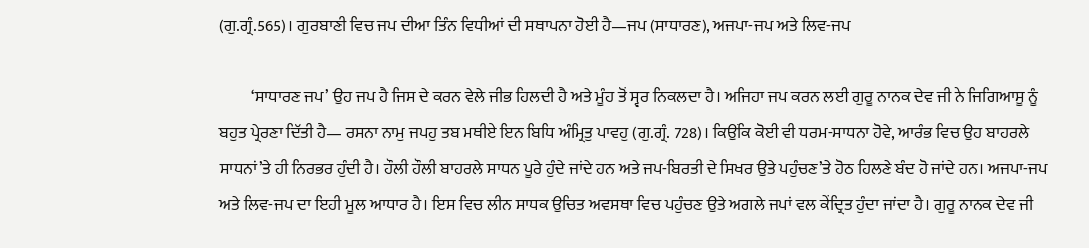(ਗੁ.ਗ੍ਰੰ.565)। ਗੁਰਬਾਣੀ ਵਿਚ ਜਪ ਦੀਆ ਤਿੰਨ ਵਿਧੀਆਂ ਦੀ ਸਥਾਪਨਾ ਹੋਈ ਹੈ—ਜਪ (ਸਾਧਾਰਣ), ਅਜਪਾ-ਜਪ ਅਤੇ ਲਿਵ-ਜਪ

          ‘ਸਾਧਾਰਣ ਜਪ’ ਉਹ ਜਪ ਹੈ ਜਿਸ ਦੇ ਕਰਨ ਵੇਲੇ ਜੀਭ ਹਿਲਦੀ ਹੈ ਅਤੇ ਮੂੰਹ ਤੋਂ ਸ੍ਵਰ ਨਿਕਲਦਾ ਹੈ। ਅਜਿਹਾ ਜਪ ਕਰਨ ਲਈ ਗੁਰੂ ਨਾਨਕ ਦੇਵ ਜੀ ਨੇ ਜਿਗਿਆਸੂ ਨੂੰ ਬਹੁਤ ਪ੍ਰੇਰਣਾ ਦਿੱਤੀ ਹੈ— ਰਸਨਾ ਨਾਮੁ ਜਪਹੁ ਤਬ ਮਥੀਏ ਇਨ ਬਿਧਿ ਅੰਮ੍ਰਿਤੁ ਪਾਵਹੁ (ਗੁ.ਗ੍ਰੰ. 728)। ਕਿਉਂਕਿ ਕੋਈ ਵੀ ਧਰਮ-ਸਾਧਨਾ ਹੋਵੇ, ਆਰੰਭ ਵਿਚ ਉਹ ਬਾਹਰਲੇ ਸਾਧਨਾਂ’ਤੇ ਹੀ ਨਿਰਭਰ ਹੁੰਦੀ ਹੈ। ਹੌਲੀ ਹੌਲੀ ਬਾਹਰਲੇ ਸਾਧਨ ਪੂਰੇ ਹੁੰਦੇ ਜਾਂਦੇ ਹਨ ਅਤੇ ਜਪ-ਬਿਰਤੀ ਦੇ ਸਿਖਰ ਉਤੇ ਪਹੁੰਚਣ’ਤੇ ਹੋਠ ਹਿਲਣੇ ਬੰਦ ਹੋ ਜਾਂਦੇ ਹਨ। ਅਜਪਾ-ਜਪ ਅਤੇ ਲਿਵ-ਜਪ ਦਾ ਇਹੀ ਮੂਲ ਆਧਾਰ ਹੈ। ਇਸ ਵਿਚ ਲੀਨ ਸਾਧਕ ਉਚਿਤ ਅਵਸਥਾ ਵਿਚ ਪਹੁੰਚਣ ਉਤੇ ਅਗਲੇ ਜਪਾਂ ਵਲ ਕੇਂਦ੍ਰਿਤ ਹੁੰਦਾ ਜਾਂਦਾ ਹੈ। ਗੁਰੂ ਨਾਨਕ ਦੇਵ ਜੀ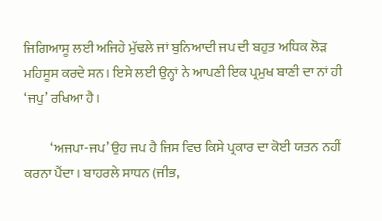ਜਿਗਿਆਸੂ ਲਈ ਅਜਿਹੇ ਮੁੱਢਲੇ ਜਾਂ ਬੁਨਿਆਦੀ ਜਪ ਦੀ ਬਹੁਤ ਅਧਿਕ ਲੋੜ ਮਹਿਸੂਸ ਕਰਦੇ ਸਨ। ਇਸੇ ਲਈ ਉਨ੍ਹਾਂ ਨੇ ਆਪਣੀ ਇਕ ਪ੍ਰਮੁਖ ਬਾਣੀ ਦਾ ਨਾਂ ਹੀ ‘ਜਪੁ’ ਰਖਿਆ ਹੈ।

          ‘ਅਜਪਾ-ਜਪ’ ਉਹ ਜਪ ਹੈ ਜਿਸ ਵਿਚ ਕਿਸੇ ਪ੍ਰਕਾਰ ਦਾ ਕੋਈ ਯਤਨ ਨਹੀਂ ਕਰਨਾ ਪੈਂਦਾ। ਬਾਹਰਲੇ ਸਾਧਨ (ਜੀਭ,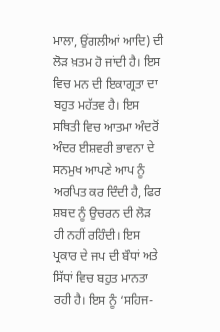ਮਾਲਾ, ਉਂਗਲੀਆਂ ਆਦਿ) ਦੀ ਲੋੜ ਖ਼ਤਮ ਹੋ ਜਾਂਦੀ ਹੈ। ਇਸ ਵਿਚ ਮਨ ਦੀ ਇਕਾਗ੍ਰਤਾ ਦਾ ਬਹੁਤ ਮਹੱਤਵ ਹੈ। ਇਸ ਸਥਿਤੀ ਵਿਚ ਆਤਮਾ ਅੰਦਰੋਂ ਅੰਦਰ ਈਸ਼ਵਰੀ ਭਾਵਨਾ ਦੇ ਸਨਮੁਖ ਆਪਣੇ ਆਪ ਨੂੰ ਅਰਪਿਤ ਕਰ ਦਿੰਦੀ ਹੈ, ਫਿਰ ਸ਼ਬਦ ਨੂੰ ਉਚਰਨ ਦੀ ਲੋੜ ਹੀ ਨਹੀਂ ਰਹਿੰਦੀ। ਇਸ ਪ੍ਰਕਾਰ ਦੇ ਜਪ ਦੀ ਬੌਧਾਂ ਅਤੇ ਸਿੱਧਾਂ ਵਿਚ ਬਹੁਤ ਮਾਨਤਾ ਰਹੀ ਹੈ। ਇਸ ਨੂੰ ‘ਸਹਿਜ-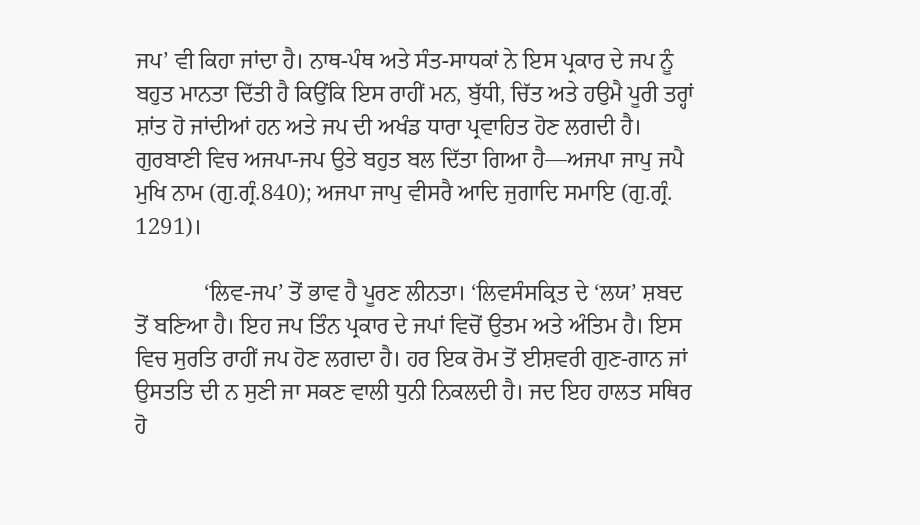ਜਪ’ ਵੀ ਕਿਹਾ ਜਾਂਦਾ ਹੈ। ਨਾਥ-ਪੰਥ ਅਤੇ ਸੰਤ-ਸਾਧਕਾਂ ਨੇ ਇਸ ਪ੍ਰਕਾਰ ਦੇ ਜਪ ਨੂੰ ਬਹੁਤ ਮਾਨਤਾ ਦਿੱਤੀ ਹੈ ਕਿਉਂਕਿ ਇਸ ਰਾਹੀਂ ਮਨ, ਬੁੱਧੀ, ਚਿੱਤ ਅਤੇ ਹਉਮੈ ਪੂਰੀ ਤਰ੍ਹਾਂ ਸ਼ਾਂਤ ਹੋ ਜਾਂਦੀਆਂ ਹਨ ਅਤੇ ਜਪ ਦੀ ਅਖੰਡ ਧਾਰਾ ਪ੍ਰਵਾਹਿਤ ਹੋਣ ਲਗਦੀ ਹੈ। ਗੁਰਬਾਣੀ ਵਿਚ ਅਜਪਾ-ਜਪ ਉਤੇ ਬਹੁਤ ਬਲ ਦਿੱਤਾ ਗਿਆ ਹੈ—ਅਜਪਾ ਜਾਪੁ ਜਪੈ ਮੁਖਿ ਨਾਮ (ਗੁ.ਗ੍ਰੰ.840); ਅਜਪਾ ਜਾਪੁ ਵੀਸਰੈ ਆਦਿ ਜੁਗਾਦਿ ਸਮਾਇ (ਗੁ.ਗ੍ਰੰ. 1291)।

            ‘ਲਿਵ-ਜਪ’ ਤੋਂ ਭਾਵ ਹੈ ਪੂਰਣ ਲੀਨਤਾ। ‘ਲਿਵਸੰਸਕ੍ਰਿਤ ਦੇ ‘ਲਯ’ ਸ਼ਬਦ ਤੋਂ ਬਣਿਆ ਹੈ। ਇਹ ਜਪ ਤਿੰਨ ਪ੍ਰਕਾਰ ਦੇ ਜਪਾਂ ਵਿਚੋਂ ਉਤਮ ਅਤੇ ਅੰਤਿਮ ਹੈ। ਇਸ ਵਿਚ ਸੁਰਤਿ ਰਾਹੀਂ ਜਪ ਹੋਣ ਲਗਦਾ ਹੈ। ਹਰ ਇਕ ਰੋਮ ਤੋਂ ਈਸ਼ਵਰੀ ਗੁਣ-ਗਾਨ ਜਾਂ ਉਸਤਤਿ ਦੀ ਨ ਸੁਣੀ ਜਾ ਸਕਣ ਵਾਲੀ ਧੁਨੀ ਨਿਕਲਦੀ ਹੈ। ਜਦ ਇਹ ਹਾਲਤ ਸਥਿਰ ਹੋ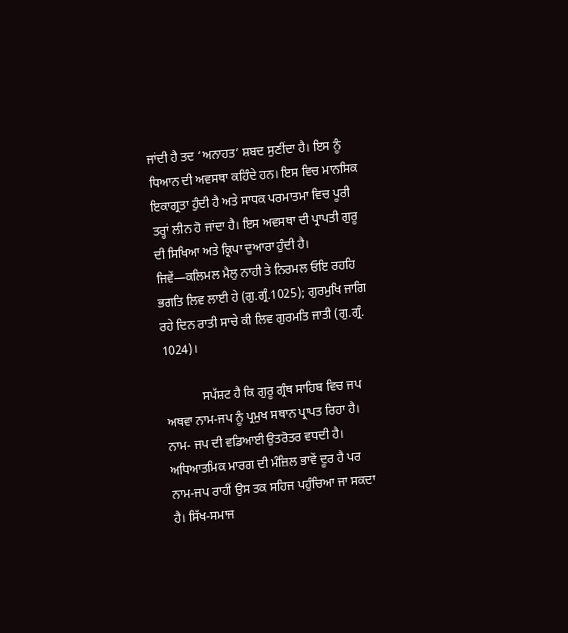ਜਾਂਦੀ ਹੈ ਤਦ ‘ਅਨਾਹਤ’ ਸ਼ਬਦ ਸੁਣੀਂਦਾ ਹੈ। ਇਸ ਨੂੰ ਧਿਆਨ ਦੀ ਅਵਸਥਾ ਕਹਿੰਦੇ ਹਨ। ਇਸ ਵਿਚ ਮਾਨਸਿਕ ਇਕਾਗ੍ਰਤਾ ਹੁੰਦੀ ਹੈ ਅਤੇ ਸਾਧਕ ਪਰਮਾਤਮਾ ਵਿਚ ਪੂਰੀ ਤਰ੍ਹਾਂ ਲੀਨ ਹੋ ਜਾਂਦਾ ਹੈ। ਇਸ ਅਵਸਥਾ ਦੀ ਪ੍ਰਾਪਤੀ ਗੁਰੂ ਦੀ ਸਿਖਿਆ ਅਤੇ ਕ੍ਰਿਪਾ ਦੁਆਰਾ ਹੁੰਦੀ ਹੈ। ਜਿਵੇਂ—ਕਲਿਮਲ ਮੈਲੁ ਨਾਹੀ ਤੇ ਨਿਰਮਲ ਓਇ ਰਹਹਿ ਭਗਤਿ ਲਿਵ ਲਾਈ ਹੇ (ਗੁ.ਗ੍ਰੰ.1025); ਗੁਰਮੁਖਿ ਜਾਗਿ ਰਹੇ ਦਿਨ ਰਾਤੀ ਸਾਚੇ ਕੀ ਲਿਵ ਗੁਰਮਤਿ ਜਾਤੀ (ਗੁ.ਗ੍ਰੰ. 1024)।

            ਸਪੱਸ਼ਟ ਹੈ ਕਿ ਗੁਰੂ ਗ੍ਰੰਥ ਸਾਹਿਬ ਵਿਚ ਜਪ ਅਥਵਾ ਨਾਮ-ਜਪ ਨੂੰ ਪ੍ਰਮੁਖ ਸਥਾਨ ਪ੍ਰਾਪਤ ਰਿਹਾ ਹੈ। ਨਾਮ- ਜਪ ਦੀ ਵਡਿਆਈ ਉਤਰੋਤਰ ਵਧਦੀ ਹੈ। ਅਧਿਆਤਮਿਕ ਮਾਰਗ ਦੀ ਮੰਜ਼ਿਲ ਭਾਵੇਂ ਦੂਰ ਹੈ ਪਰ ਨਾਮ-ਜਪ ਰਾਹੀਂ ਉਸ ਤਕ ਸਹਿਜ ਪਹੁੰਚਿਆ ਜਾ ਸਕਦਾ ਹੈ। ਸਿੱਖ-ਸਮਾਜ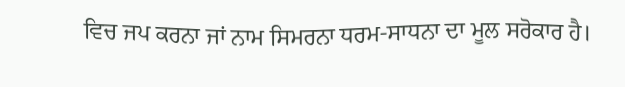ਵਿਚ ਜਪ ਕਰਨਾ ਜਾਂ ਨਾਮ ਸਿਮਰਨਾ ਧਰਮ-ਸਾਧਨਾ ਦਾ ਮੂਲ ਸਰੋਕਾਰ ਹੈ।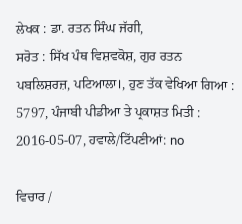ਲੇਖਕ : ਡਾ. ਰਤਨ ਸਿੰਘ ਜੱਗੀ,
ਸਰੋਤ : ਸਿੱਖ ਪੰਥ ਵਿਸ਼ਵਕੋਸ਼, ਗੁਰ ਰਤਨ ਪਬਲਿਸ਼ਰਜ਼, ਪਟਿਆਲਾ।, ਹੁਣ ਤੱਕ ਵੇਖਿਆ ਗਿਆ : 5797, ਪੰਜਾਬੀ ਪੀਡੀਆ ਤੇ ਪ੍ਰਕਾਸ਼ਤ ਮਿਤੀ : 2016-05-07, ਹਵਾਲੇ/ਟਿੱਪਣੀਆਂ: no

ਵਿਚਾਰ /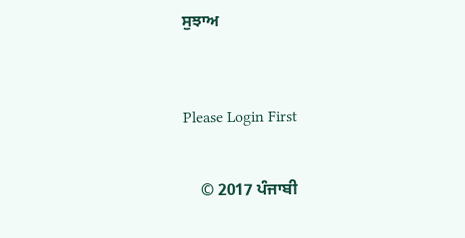ਸੁਝਾਅ



Please Login First


    © 2017 ਪੰਜਾਬੀ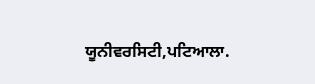ਯੂਨੀਵਰਸਿਟੀ,ਪਟਿਆਲਾ.